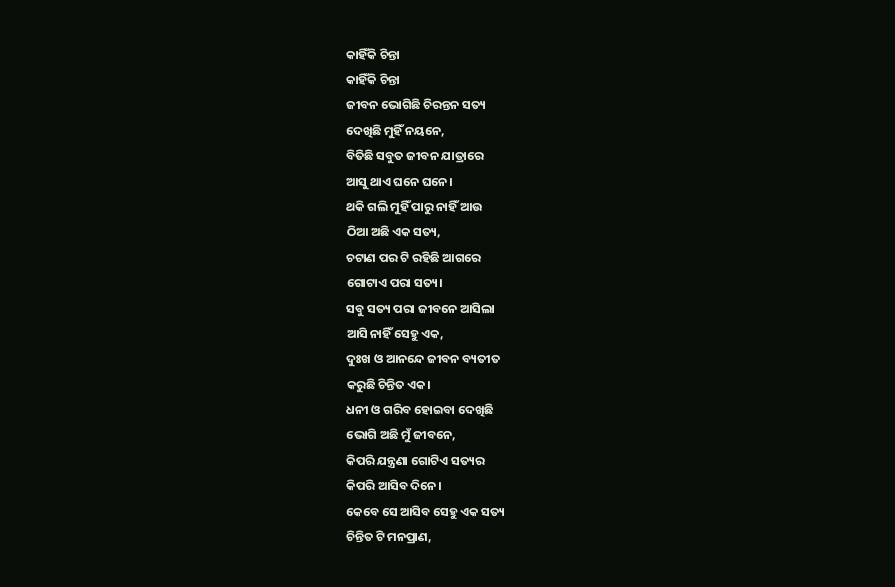କାହିଁକି ଚିନ୍ତା
କାହିଁକି ଚିନ୍ତା
ଜୀବନ ଭୋଗିଛି ଚିରନ୍ତନ ସତ୍ୟ
ଦେଖିଛି ମୁହିଁ ନୟନେ,
ବିତିଛି ସବୁତ ଜୀବନ ଯାତ୍ରାରେ
ଆସୁ ଥାଏ ଘନେ ଘନେ।
ଥକି ଗଲି ମୁହିଁ ପାରୁ ନାହିଁ ଆଉ
ଠିଆ ଅଛି ଏକ ସତ୍ୟ,
ଚଟାଣ ପର ଟି ରହିଛି ଆଗରେ
ଗୋଟାଏ ପରା ସତ୍ୟ।
ସବୁ ସତ୍ୟ ପରା ଜୀବନେ ଆସିଲା
ଆସି ନାହିଁ ସେହୁ ଏକ,
ଦୁଃଖ ଓ ଆନନ୍ଦେ ଜୀବନ ବ୍ୟତୀତ
କରୁଛି ଚିନ୍ତିତ ଏକ।
ଧନୀ ଓ ଗରିବ ହୋଇବା ଦେଖିଛି
ଭୋଗି ଅଛି ମୁଁ ଜୀବନେ,
କିପରି ଯନ୍ତ୍ରଣା ଗୋଟିଏ ସତ୍ୟର
କିପରି ଆସିବ ଦିନେ।
କେବେ ସେ ଆସିବ ସେହୁ ଏକ ସତ୍ୟ
ଚିନ୍ତିତ ଟି ମନପ୍ରାଣ,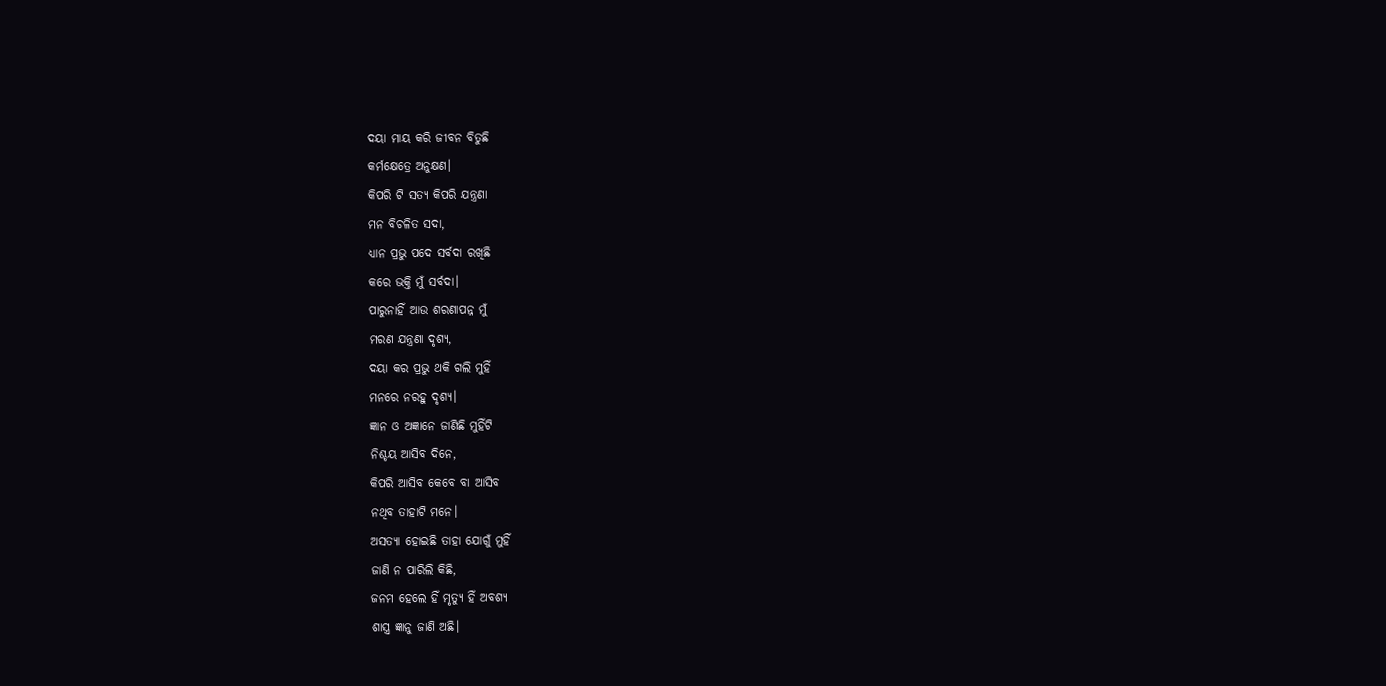ଦୟା ମାୟ କରି ଜୀବନ ବିତୁଛି
କର୍ମକ୍ଷେତ୍ରେ ଅନୁକ୍ଷଣ।
କିପରି ଟି ସତ୍ୟ କିପରି ଯନ୍ତ୍ରଣା
ମନ ବିଚଳିତ ସଦା,
ଧ୍ୟାନ ପ୍ରଭୁ ପଦେ ସର୍ବଦା ରଖିଛି
କରେ ଭକ୍ତି ମୁଁ ସର୍ବଦା।
ପାରୁନାହିଁ ଆଉ ଶରଣାପନ୍ନ ମୁଁ
ମରଣ ଯନ୍ତ୍ରଣା ଦୃଶ୍ୟ,
ଦୟା କର ପ୍ରଭୁ ଥକି ଗଲି ମୁହିଁ
ମନରେ ନରହୁ ଦୃଶ୍ୟ।
ଜ୍ଞାନ ଓ ଅଜ୍ଞାନେ ଜାଣିଛି ମୁହିଁଟି
ନିଶ୍ଚୟ ଆସିବ ଦିନେ,
କିପରି ଆସିବ କେବେ ବା ଆସିବ
ନଥିବ ତାହାଟି ମନେ।
ଅସତ୍ୟା ହୋଇଛି ତାହା ଯୋଗୁଁ ମୁହିଁ
ଜାଣି ନ ପାରିଲି କିଛି,
ଜନମ ହେଲେ ହିଁ ମୃତ୍ୟୁ ହିଁ ଅବଶ୍ୟ
ଶାସ୍ତ୍ର ଜ୍ଞାନୁ ଜାଣି ଅଛି।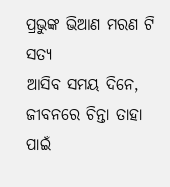ପ୍ରଭୁଙ୍କ ଭିଆଣ ମରଣ ଟି ସତ୍ୟ
ଆସିବ ସମୟ ଦିନେ,
ଜୀବନରେ ଚିନ୍ତା ତାହା ପାଇଁ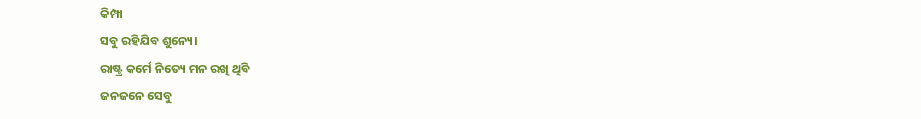କିମ୍ପା
ସବୁ ରହିଯିବ ଶୁନ୍ୟେ।
ରାଷ୍ଟ୍ର କର୍ମେ ନିତ୍ୟେ ମନ ରଖି ଥିବି
ଜନଜନେ ସେବୁ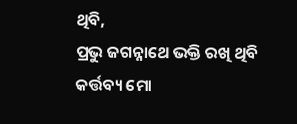ଥିବି,
ପ୍ରଭୁ ଜଗନ୍ନାଥେ ଭକ୍ତି ରଖି ଥିବି
କର୍ତ୍ତବ୍ୟ ମୋ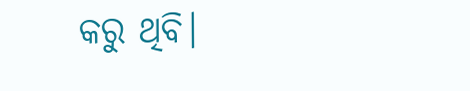କରୁ ଥିବି।